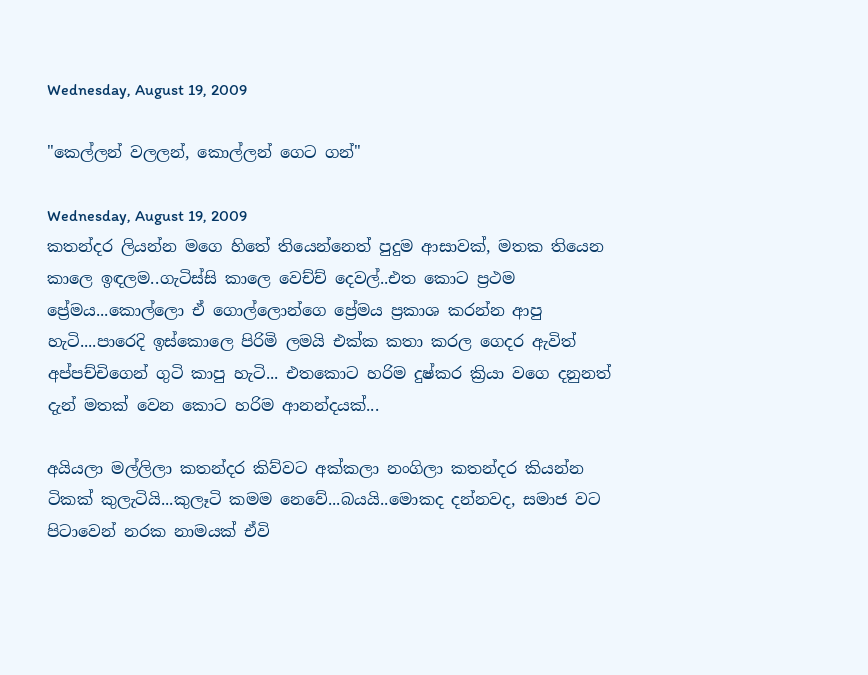Wednesday, August 19, 2009

"කෙල්ලන් වලලන්, කොල්ලන් ගෙට ගන්"

Wednesday, August 19, 2009
කතන්දර ලියන්න මගෙ හිතේ තියෙන්නෙත් පුදුම ආසාවක්, මතක තියෙන කාලෙ ඉඳලම..ගැටිස්සි කාලෙ වෙච්ච් දෙවල්..එත කොට ප්‍රථම ප්‍රේමය...කොල්ලො ඒ ගොල්ලොන්ගෙ ප්‍රේමය ප්‍රකාශ කරන්න ආපු හැටි....පාරෙදි ඉස්කොලෙ පිරිමි ලමයි එක්ක කතා කරල ගෙදර ඇවිත් අප්පච්චිගෙන් ගුටි කාපු හැටි... එතකොට හරිම දුෂ්කර ක්‍රියා වගෙ දනුනත් දැන් මතක් වෙන කොට හරිම ආනන්දයක්...

අයියලා මල්ලිලා කතන්දර කිව්වට අක්කලා නංගිලා කතන්දර කියන්න ටිකක් කුලැටියි...කුලෑටි කමම නෙවේ...බයයි..මොකද දන්නවද, සමාජ වට පිටාවෙන් නරක නාමයක් ඒවි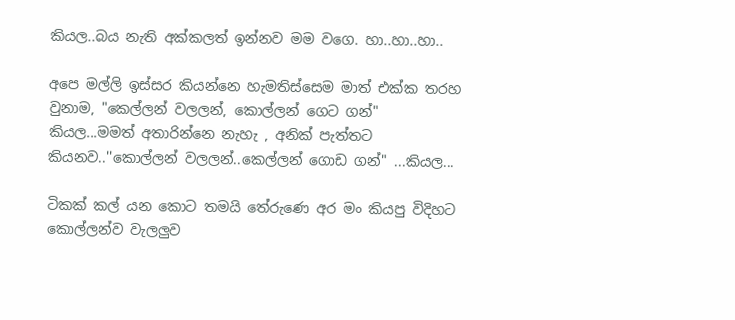කියල..බය නැති අක්කලත් ඉන්නව මම වගෙ. හා..හා..හා..

අපෙ මල්ලි ඉස්සර කියන්නෙ හැමතිස්සෙම මාත් එක්ක තරහ වුනාම, "කෙල්ලන් වලලන්, කොල්ලන් ගෙට ගන්" කියල...මමත් අතාරින්නෙ නැහැ , අනික් පැත්තට කියනව..''කොල්ලන් වලලන්..කෙල්ලන් ගොඩ ගන්" ...කියල...

ටිකක් කල් යන කොට තමයි තේරුණෙ අර මං කියපු විදිහට කොල්ලන්ව වැලලුව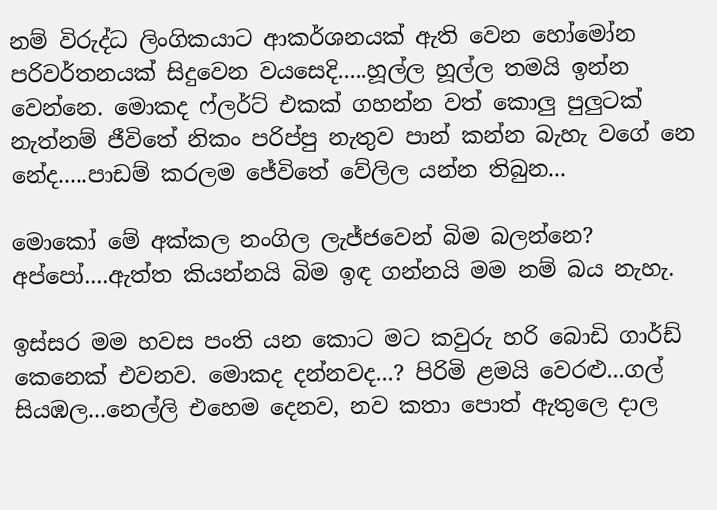නම් විරුද්ධ ලිංගිකයාට ආකර්ශනයක් ඇති වෙන හෝමෝන පරිවර්තනයක් සිදුවෙන වයසෙදි.....හූල්ල හූල්ල තමයි ඉන්න වෙන්නෙ. මොකද ෆ්ලර්ට් එකක් ගහන්න වත් කොලු පුලුටක් නැත්නම් ජීවිතේ නිකං පරිප්පු නැතුව පාන් කන්න බැහැ වගේ නෙ නේද.....පාඩම් කරලම ජේවිතේ වේලිල යන්න තිබුන...

මොකෝ මේ අක්කල නංගිල ලැජ්ජවෙන් බිම බලන්නෙ? අප්පෝ....ඇත්ත කියන්නයි බිම ඉඳ ගන්නයි මම නම් බය නැහැ.

ඉස්සර මම හවස පංති යන කොට මට කවුරු හරි බොඩි ගාර්ඩ් කෙනෙක් එවනව. මොකද දන්නවද...? පිරිමි ළමයි වෙරළු...ගල් සියඹල...නෙල්ලි එහෙම දෙනව, නව කතා පොත් ඇතුලෙ දාල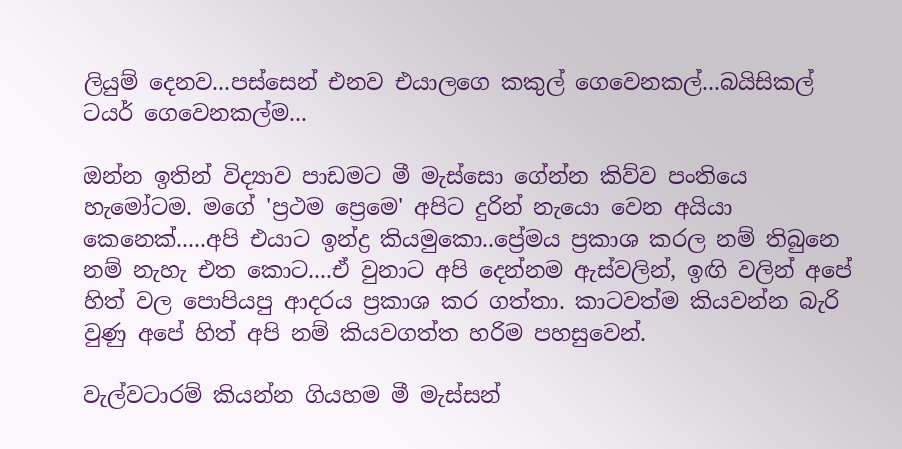ලියුම් දෙනව...පස්සෙන් එනව එයාලගෙ කකුල් ගෙවෙනකල්...බයිසිකල් ටයර් ගෙවෙනකල්ම...

ඔන්න ඉතින් විද්‍යාව පාඩමට මී මැස්සො ගේන්න කිව්ව පංතියෙ හැමෝටම. මගේ 'ප්‍රථම ප්‍රෙමෙ' අපිට දුරින් නැයො වෙන අයියා කෙනෙක්.....අපි එයාට ඉන්ද්‍ර කියමුකො..ප්‍රේමය ප්‍රකාශ කරල නම් තිබුනෙ නම් නැහැ එත කොට....ඒ වුනාට අපි දෙන්නම ඇස්වලින්, ඉඟි වලින් අපේ හිත් වල පොපියපු ආදරය ප්‍රකාශ කර ගත්තා. කාටවත්ම කියවන්න බැරි වුණු අපේ හිත් අපි නම් කියවගත්ත හරිම පහසුවෙන්.

වැල්වටාරම් කියන්න ගියහම මී මැස්සන්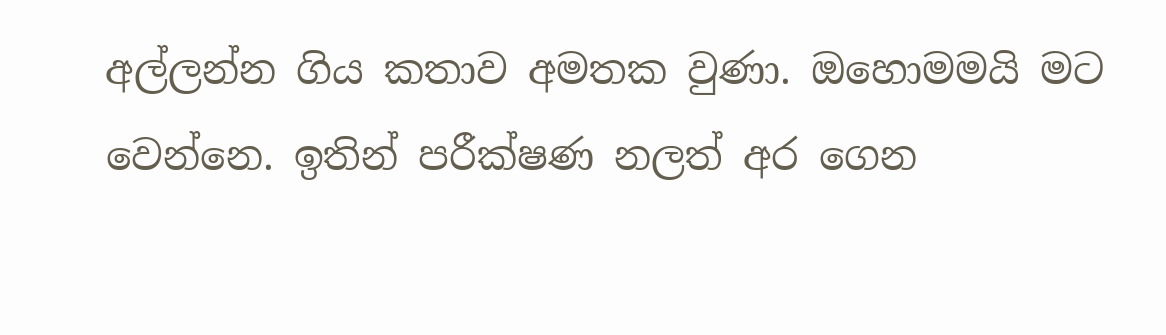අල්ලන්න ගිය කතාව අමතක වුණා. ඔහොමමයි මට වෙන්නෙ. ඉතින් පරීක්ෂණ නලත් අර ගෙන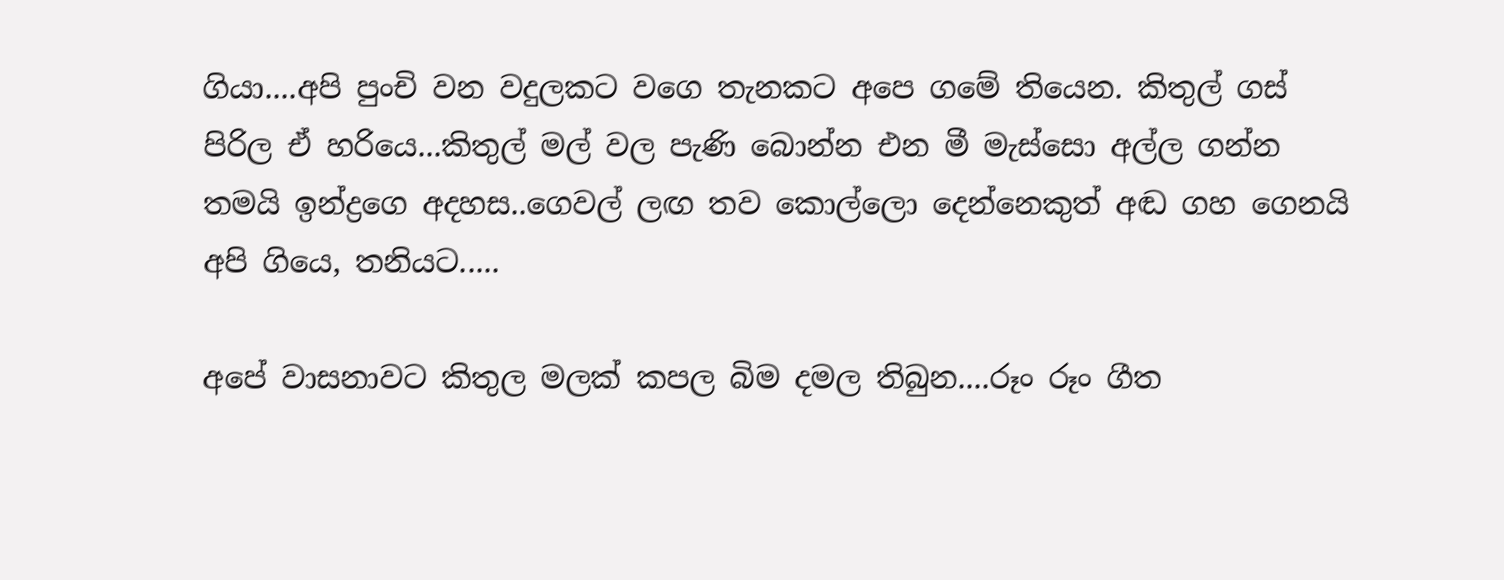ගියා....අපි පුංචි වන වදුලකට වගෙ තැනකට අපෙ ගමේ තියෙන. කිතුල් ගස් පිරිල ඒ හරියෙ...කිතුල් මල් වල පැණි බොන්න එන මී මැස්සො අල්ල ගන්න තමයි ඉන්ද්‍රගෙ අදහස..ගෙවල් ලඟ තව කොල්ලො දෙන්නෙකුත් අඬ ගහ ගෙනයි අපි ගියෙ, තනියට.....

අපේ වාසනාවට කිතුල මලක් කපල බිම දමල තිබුන....රූං රූං ගීත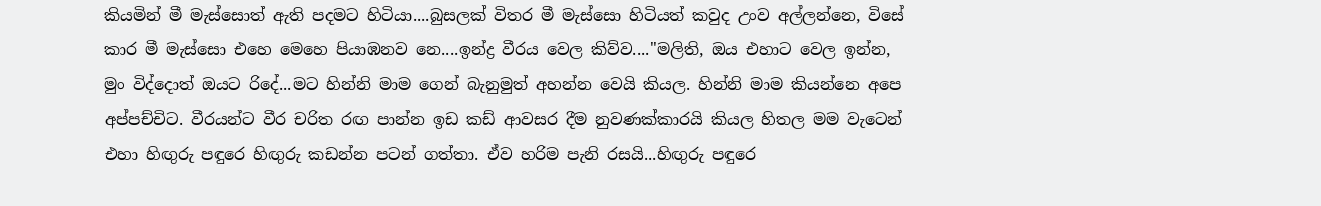කියමින් මී මැස්සොත් ඇති පදමට හිටියා....බුසලක් විතර මී මැස්සො හිටියත් කවුද උංව අල්ලන්නෙ, විසේ කාර මී මැස්සො එහෙ මෙහෙ පියාඹනව නෙ....ඉන්ද්‍ර වීරය වෙල කිව්ව...."මලිති, ඔය එහාට වෙල ඉන්න, මුං විද්දොත් ඔයට රිදේ...මට හින්නි මාම ගෙන් බැනුමුත් අහන්න වෙයි කියල. හින්නි මාම කියන්නෙ අපෙ අප්පච්චිට. වීරයන්ට වීර චරිත රඟ පාන්න ඉඩ කඩ් ආවසර දීම නුවණක්කාරයි කියල හිතල මම වැටෙන් එහා හිඟුරු පඳුරෙ හිඟුරු කඩන්න පටන් ගත්තා. ඒව හරිම පැනි රසයි...හිඟුරු පඳුරෙ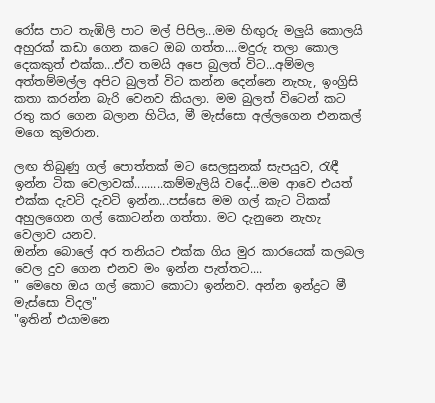රෝස පාට තැඹිලි පාට මල් පිපිල...මම හිඟුරු මලුයි කොලයි අහුරක් කඩා ගෙන කටෙ ඔබ ගත්ත....මදුරු තලා කොල දෙකකුත් එක්ක...ඒව තමයි අපෙ බුලත් විට...අම්මල අත්තම්මල්ල අපිට බුලත් විට කන්න දෙන්නෙ නැහැ, ඉංග්‍රිසි කතා කරන්න බැරි වෙනව කියලා. මම බුලත් විටෙන් කට රතු කර ගෙන බලාන හිටිය, මී මැස්සො අල්ලගෙන එනකල් මගෙ කුමරාන.

ලඟ තිබුණු ගල් පොත්තක් මට සෙලසුනක් සැපයුව, රැඳී ඉන්න ටික වෙලාවක්.........කම්මැලියි වදේ...මම ආවෙ එයත් එක්ක දැවටි දැවටි ඉන්න...පස්සෙ මම ගල් කැට ටිකක් අහුලගෙන ගල් කොටන්න ගත්තා. මට දැනුනෙ නැහැ වෙලාව යනව.
ඔන්න බොලේ අර තනියට එක්ක ගිය මුර කාරයෙක් කලබල වෙල දුව ගෙන එනව මං ඉන්න පැත්තට....
" මෙහෙ ඔය ගල් කොට කොටා ඉන්නව. අන්න ඉන්ද්‍රට මී මැස්සො විදල"
"ඉතින් එයාමනෙ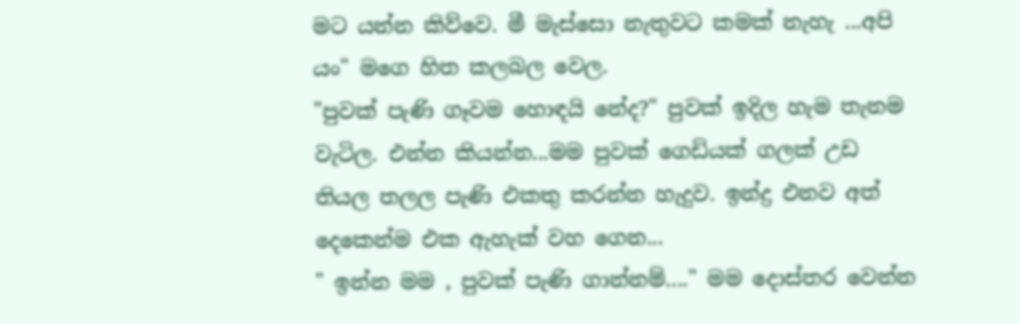මට යන්න කිව්වෙ. මී මැස්සො නැතුවට කමක් නැහැ ...අපි යං" මගෙ හිත කලබල වෙල.
"පුවක් පැණි ගෑවම හොඳයි නේද?" පුවක් ඉදිල හැම තැනම වැටිල. එන්න කියන්න...මම පුවක් ගෙඩියක් ගලක් උඩ තියල තලල පැණි එකතු කරන්න හැදුව. ඉන්ද්‍ර එනව අත් දෙකෙන්ම එක ඇහැක් වහ ගෙන...
" ඉන්න මම , පුවක් පැණි ගාන්නම්...." මම දොස්තර වෙන්න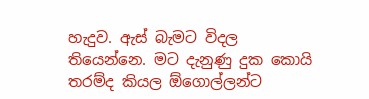හැදුව. ඇස් බැමට විදල තියෙන්නෙ. මට දැනුණු දුක කොයි තරම්ද කියල ඕගොල්ලන්ට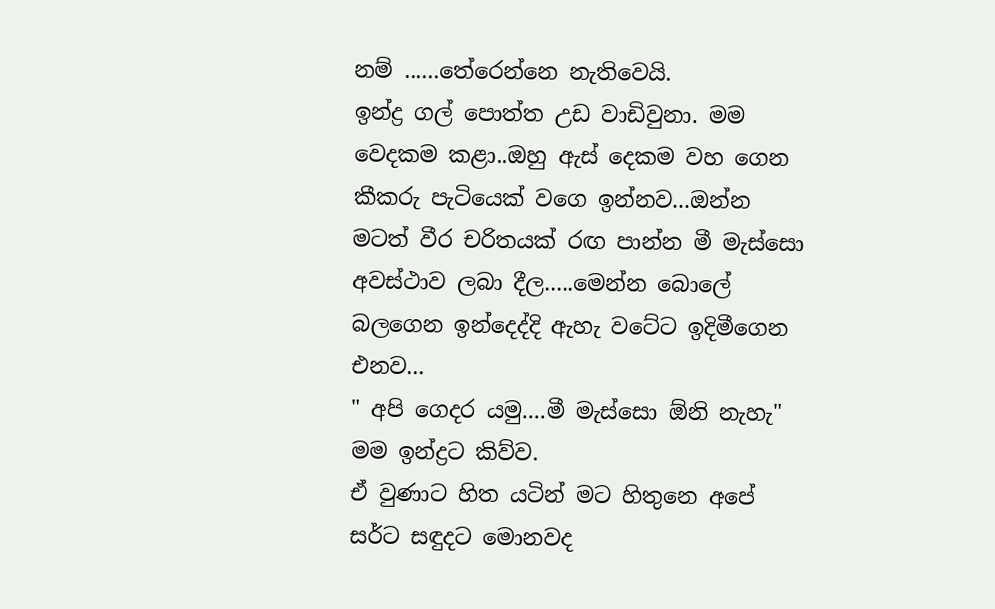නම් ......තේරෙන්නෙ නැතිවෙයි.
ඉන්ද්‍ර ගල් පොත්ත උඩ වාඩිවුනා. මම වෙදකම කළා..ඔහු ඇස් දෙකම වහ ගෙන කීකරු පැටියෙක් වගෙ ඉන්නව...ඔන්න මටත් වීර චරිතයක් රඟ පාන්න මී මැස්සො අවස්ථාව ලබා දීල.....මෙන්න බොලේ බලගෙන ඉන්දෙද්දි ඇහැ වටේට ඉදිමීගෙන එනව...
" අපි ගෙදර යමු....මී මැස්සො ඕනි නැහැ" මම ඉන්ද්‍රට කිව්ව.
ඒ වුණාට හිත යටින් මට හිතුනෙ අපේ සර්ට සඳුදට මොනවද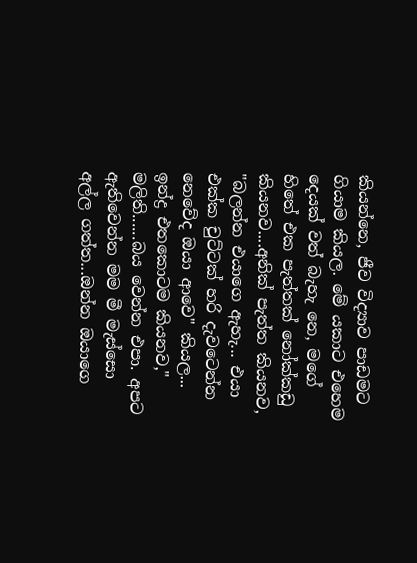කියන්නෙ, ජීව විද්‍යාව පාඩමට ගියාම කියල. මේ යකාට එහෙම දෙයක් වත් බැහැ නෙ, මගේ හිතේ එක පැත්තක් නෝක්කඩු කියනව....අනික් පැත්ත කියනව, "බලන්න එයාගෙ ඇහැ... එයා එක්ක චුට්ටක් හරි දැවටෙන්න නෙවේද ඔයා ආවෙ" කියල...
ඉන්ද්‍ර එතකොටම කියනව," මලිති......බය වෙන්න එපා. අපට ඇතිවෙන්න මම මී මැස්සො අල්ල ගත්ත...ඔන්න ඔයාගෙ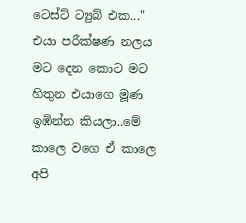ටෙස්ට් ට්‍යුබ් එක..."
එයා පරීක්ෂණ නලය මට දෙන කොට මට හිතුන එයාගෙ මූණ ඉඹින්න කියලා..මේ කාලෙ වගෙ ඒ කාලෙ අපි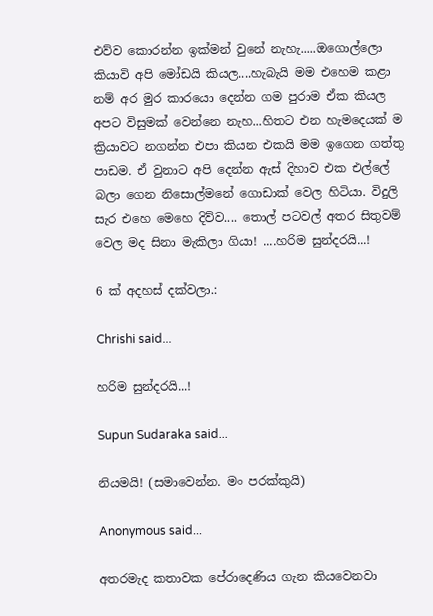එව්ව කොරන්න ඉක්මන් වුනේ නැහැ.....ඔගොල්ලො කියාවි අපි මෝඩයි කියල....හැබැයි මම එහෙම කළා නම් අර මුර කාරයො දෙන්න ගම පුරාම ඒක කියල අපට විසුමක් වෙන්නෙ නැහ...හිතට එන හැමදෙයක් ම ක්‍රියාවට නගන්න එපා කියන එකයි මම ඉගෙන ගත්තු පාඩම. ඒ වුනාට අපි දෙන්න ඇස් දිහාව එක එල්ලේ බලා ගෙන නිසොල්මනේ ගොඩාක් වෙල හිටියා. විදුලි සැර එහෙ මෙහෙ දිව්ව.... තොල් පටවල් අතර සිතුවම් වෙල මද සිනා මැකිලා ගියා! ....හරිම සුන්දරයි...!

6 ක් අදහස් දක්වලා.:

Chrishi said...

හරිම සුන්දරයි...!

Supun Sudaraka said...

නියමයි! (සමාවෙන්න. මං පරක්කුයි)

Anonymous said...

අතරමැද කතාවක පේරාදෙණිය ගැන කියවෙනවා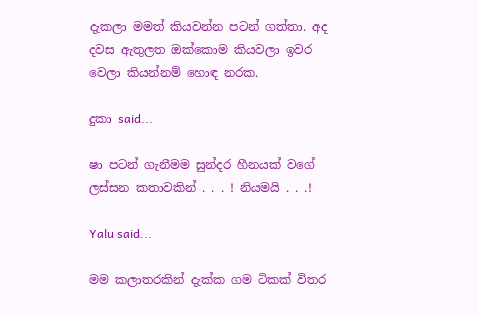දැකලා මමත් කියවන්න පටන් ගත්තා. අද දවස ඇතුලත ඔක්කොම කියවලා ඉවර වෙලා කියන්නම් හොඳ නරක.

දුකා said...

ෂා පටන් ගැනීමම සුන්දර හීනයක් වගේ ලස්සන කතාවකින් . . . ! නියමයි . . .!

Yalu said...

මම කලාතරකින් දැක්ක ගම ටිකක් විතර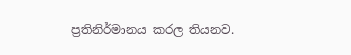ප්‍රතිනිර්මානය කරල තියනව.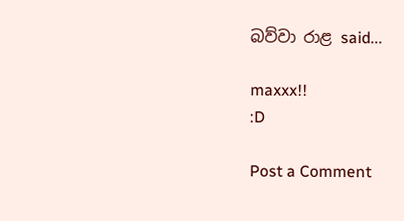බව්වා රාළ said...

maxxx!!
:D

Post a Comment